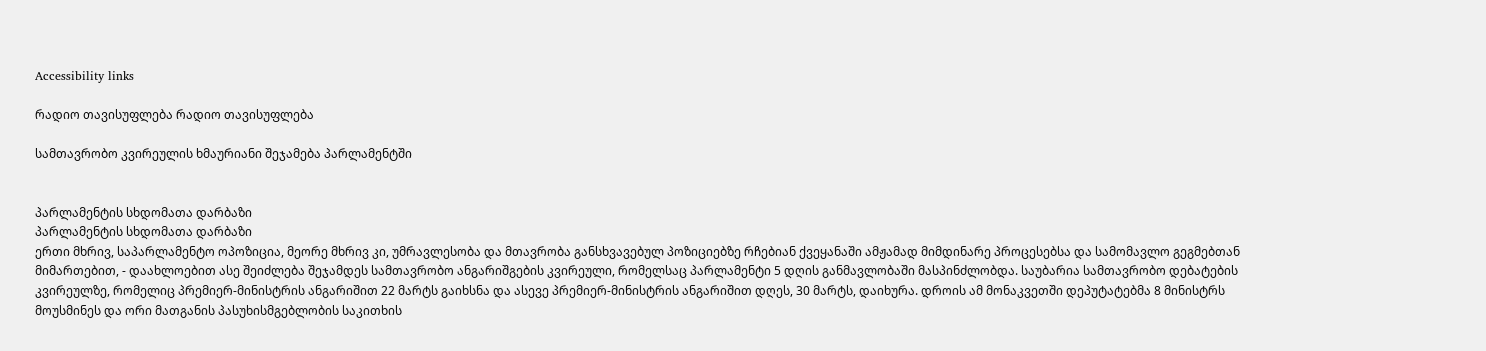Accessibility links

რადიო თავისუფლება რადიო თავისუფლება

სამთავრობო კვირეულის ხმაურიანი შეჯამება პარლამენტში


პარლამენტის სხდომათა დარბაზი
პარლამენტის სხდომათა დარბაზი
ერთი მხრივ, საპარლამენტო ოპოზიცია, მეორე მხრივ კი, უმრავლესობა და მთავრობა განსხვავებულ პოზიციებზე რჩებიან ქვეყანაში ამჟამად მიმდინარე პროცესებსა და სამომავლო გეგმებთან მიმართებით, - დაახლოებით ასე შეიძლება შეჯამდეს სამთავრობო ანგარიშგების კვირეული, რომელსაც პარლამენტი 5 დღის განმავლობაში მასპინძლობდა. საუბარია სამთავრობო დებატების კვირეულზე, რომელიც პრემიერ-მინისტრის ანგარიშით 22 მარტს გაიხსნა და ასევე პრემიერ-მინისტრის ანგარიშით დღეს, 30 მარტს, დაიხურა. დროის ამ მონაკვეთში დეპუტატებმა 8 მინისტრს მოუსმინეს და ორი მათგანის პასუხისმგებლობის საკითხის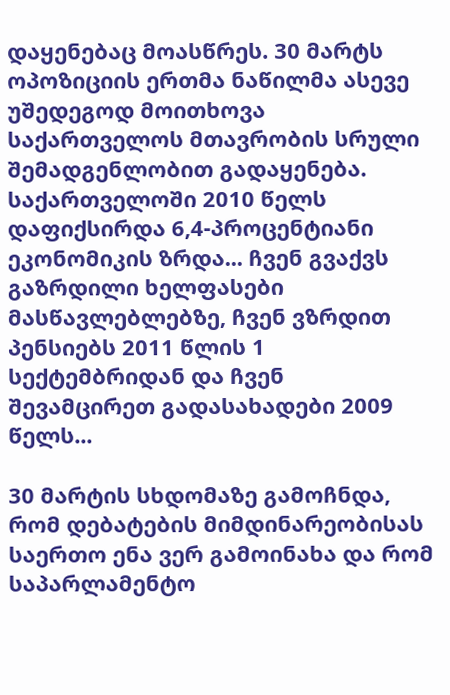დაყენებაც მოასწრეს. 30 მარტს ოპოზიციის ერთმა ნაწილმა ასევე უშედეგოდ მოითხოვა საქართველოს მთავრობის სრული შემადგენლობით გადაყენება.
საქართველოში 2010 წელს დაფიქსირდა 6,4-პროცენტიანი ეკონომიკის ზრდა... ჩვენ გვაქვს გაზრდილი ხელფასები მასწავლებლებზე, ჩვენ ვზრდით პენსიებს 2011 წლის 1 სექტემბრიდან და ჩვენ შევამცირეთ გადასახადები 2009 წელს...

30 მარტის სხდომაზე გამოჩნდა, რომ დებატების მიმდინარეობისას საერთო ენა ვერ გამოინახა და რომ საპარლამენტო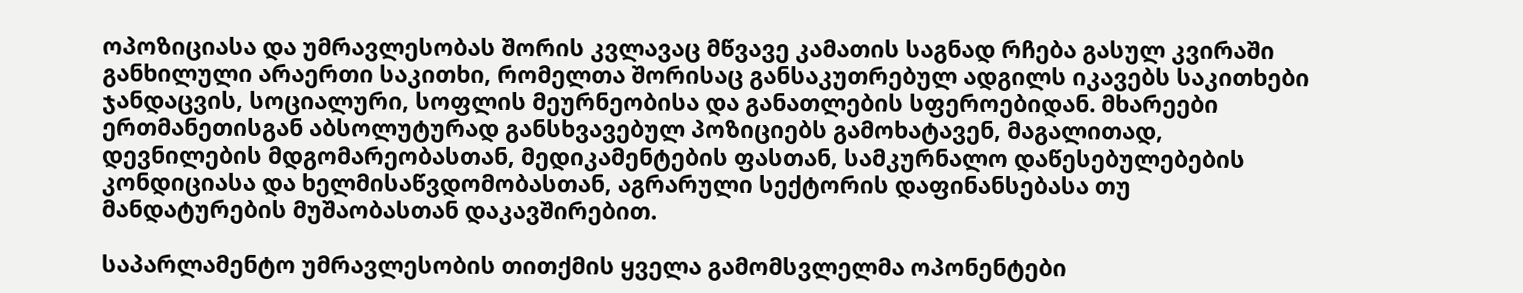ოპოზიციასა და უმრავლესობას შორის კვლავაც მწვავე კამათის საგნად რჩება გასულ კვირაში განხილული არაერთი საკითხი, რომელთა შორისაც განსაკუთრებულ ადგილს იკავებს საკითხები ჯანდაცვის, სოციალური, სოფლის მეურნეობისა და განათლების სფეროებიდან. მხარეები ერთმანეთისგან აბსოლუტურად განსხვავებულ პოზიციებს გამოხატავენ, მაგალითად, დევნილების მდგომარეობასთან, მედიკამენტების ფასთან, სამკურნალო დაწესებულებების კონდიციასა და ხელმისაწვდომობასთან, აგრარული სექტორის დაფინანსებასა თუ მანდატურების მუშაობასთან დაკავშირებით.

საპარლამენტო უმრავლესობის თითქმის ყველა გამომსვლელმა ოპონენტები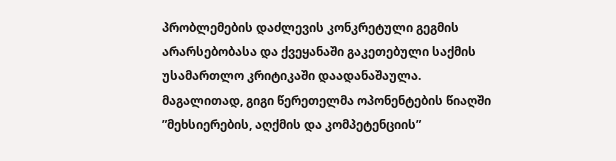პრობლემების დაძლევის კონკრეტული გეგმის არარსებობასა და ქვეყანაში გაკეთებული საქმის უსამართლო კრიტიკაში დაადანაშაულა. მაგალითად, გიგი წერეთელმა ოპონენტების წიაღში ”მეხსიერების, აღქმის და კომპეტენციის”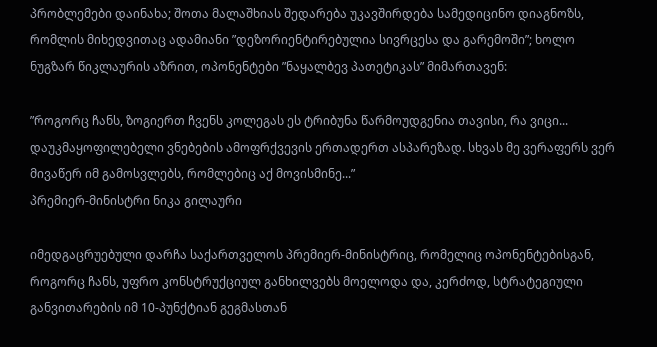პრობლემები დაინახა; შოთა მალაშხიას შედარება უკავშირდება სამედიცინო დიაგნოზს, რომლის მიხედვითაც ადამიანი ”დეზორიენტირებულია სივრცესა და გარემოში”; ხოლო ნუგზარ წიკლაურის აზრით, ოპონენტები ”ნაყალბევ პათეტიკას” მიმართავენ:

”როგორც ჩანს, ზოგიერთ ჩვენს კოლეგას ეს ტრიბუნა წარმოუდგენია თავისი, რა ვიცი... დაუკმაყოფილებელი ვნებების ამოფრქვევის ერთადერთ ასპარეზად. სხვას მე ვერაფერს ვერ მივაწერ იმ გამოსვლებს, რომლებიც აქ მოვისმინე...”
პრემიერ-მინისტრი ნიკა გილაური

იმედგაცრუებული დარჩა საქართველოს პრემიერ-მინისტრიც, რომელიც ოპონენტებისგან, როგორც ჩანს, უფრო კონსტრუქციულ განხილვებს მოელოდა და, კერძოდ, სტრატეგიული განვითარების იმ 10-პუნქტიან გეგმასთან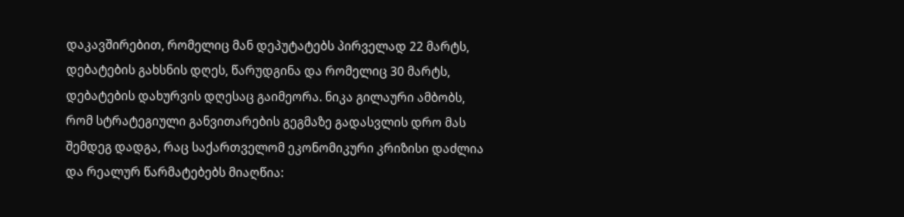დაკავშირებით, რომელიც მან დეპუტატებს პირველად 22 მარტს, დებატების გახსნის დღეს, წარუდგინა და რომელიც 30 მარტს, დებატების დახურვის დღესაც გაიმეორა. ნიკა გილაური ამბობს, რომ სტრატეგიული განვითარების გეგმაზე გადასვლის დრო მას შემდეგ დადგა, რაც საქართველომ ეკონომიკური კრიზისი დაძლია და რეალურ წარმატებებს მიაღწია: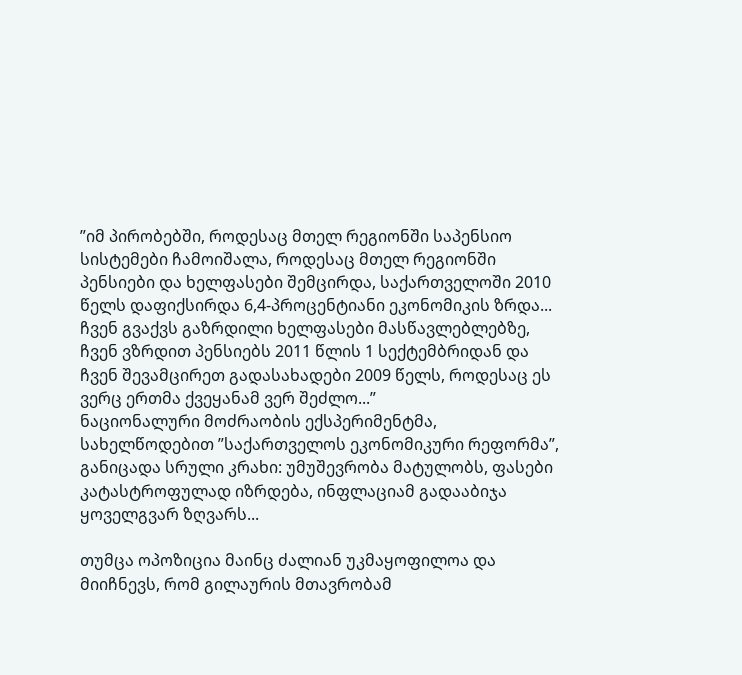”იმ პირობებში, როდესაც მთელ რეგიონში საპენსიო სისტემები ჩამოიშალა, როდესაც მთელ რეგიონში პენსიები და ხელფასები შემცირდა, საქართველოში 2010 წელს დაფიქსირდა 6,4-პროცენტიანი ეკონომიკის ზრდა... ჩვენ გვაქვს გაზრდილი ხელფასები მასწავლებლებზე, ჩვენ ვზრდით პენსიებს 2011 წლის 1 სექტემბრიდან და ჩვენ შევამცირეთ გადასახადები 2009 წელს, როდესაც ეს ვერც ერთმა ქვეყანამ ვერ შეძლო...”
ნაციონალური მოძრაობის ექსპერიმენტმა, სახელწოდებით ”საქართველოს ეკონომიკური რეფორმა”, განიცადა სრული კრახი: უმუშევრობა მატულობს, ფასები კატასტროფულად იზრდება, ინფლაციამ გადააბიჯა ყოველგვარ ზღვარს...

თუმცა ოპოზიცია მაინც ძალიან უკმაყოფილოა და მიიჩნევს, რომ გილაურის მთავრობამ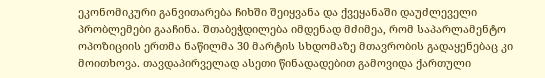ეკონომიკური განვითარება ჩიხში შეიყვანა და ქვეყანაში დაუძლეველი პრობლემები გააჩინა. შთაბეჭდილება იმდენად მძიმეა, რომ საპარლამენტო ოპოზიციის ერთმა ნაწილმა 30 მარტის სხდომაზე მთავრობის გადაყენებაც კი მოითხოვა. თავდაპირველად ასეთი წინადადებით გამოვიდა ქართული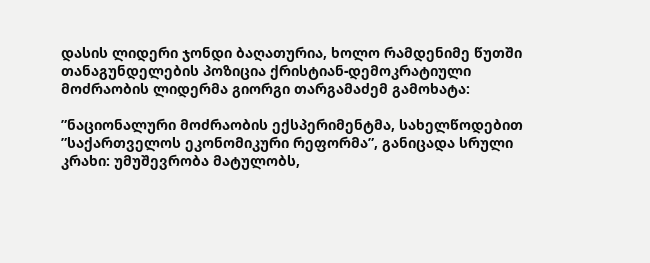დასის ლიდერი ჯონდი ბაღათურია, ხოლო რამდენიმე წუთში თანაგუნდელების პოზიცია ქრისტიან-დემოკრატიული მოძრაობის ლიდერმა გიორგი თარგამაძემ გამოხატა:

”ნაციონალური მოძრაობის ექსპერიმენტმა, სახელწოდებით ”საქართველოს ეკონომიკური რეფორმა”, განიცადა სრული კრახი: უმუშევრობა მატულობს,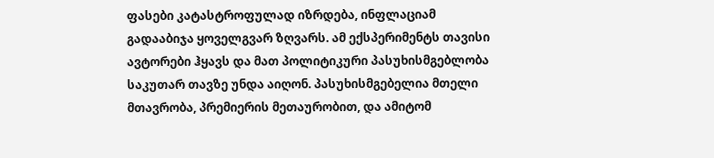ფასები კატასტროფულად იზრდება, ინფლაციამ გადააბიჯა ყოველგვარ ზღვარს. ამ ექსპერიმენტს თავისი ავტორები ჰყავს და მათ პოლიტიკური პასუხისმგებლობა საკუთარ თავზე უნდა აიღონ. პასუხისმგებელია მთელი მთავრობა, პრემიერის მეთაურობით, და ამიტომ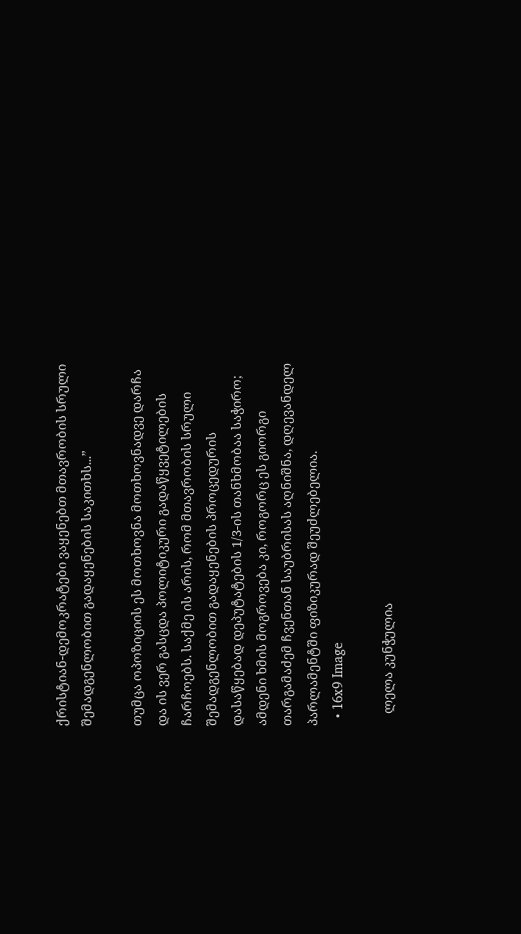ქრისტიან-დემოკრატები ვაყენებთ მთავრობის სრული შემადგენლობით გადაყენების საკითხს...”

თუმცა ოპოზიციის ეს მოთხოვნა მოთხოვნადვე დარჩა და ის ვერ გასცდა პოლიტიკური გადაწყვეტილების ჩარჩოებს. საქმე ის არის, რომ მთავრობის სრული შემადგენლობით გადაყენების პროცედურის დასაწყებად დეპუტატების 1/3-ის თანხმობაა საჭირო; ამდენი ხმის მოგროვება კი, როგორც ეს გიორგი თარგამაძემ ჩვენთან საუბრისას აღნიშნა, დღევანდელ პარლამენტში ფიზიკურად შეუძლებელია.
  • 16x9 Image

    ლელა კუნჭულია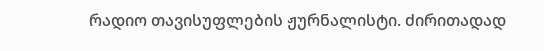რადიო თავისუფლების ჟურნალისტი. ძირითადად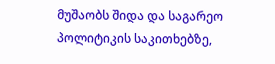მუშაობს შიდა და საგარეო პოლიტიკის საკითხებზე,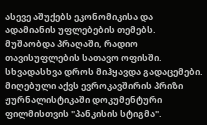ასევე აშუქებს ეკონომიკისა და ადამიანის უფლებების თემებს. მუშაობდა პრაღაში, რადიო თავისუფლების სათავო ოფისში. სხვადასხვა დროს მიჰყავდა გადაცემები. მიღებული აქვს ევროკავშირის პრიზი ჟურნალისტიკაში დოკუმენტური ფილმისთვის "პანკისის სტიგმა".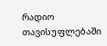რადიო თავისუფლებაში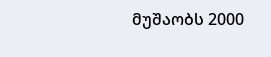მუშაობს 2000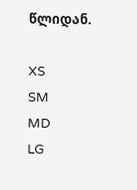წლიდან.

XS
SM
MD
LG